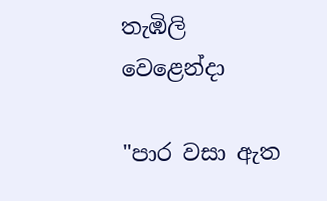තැඹිලි වෙළෙන්දා

"පාර වසා ඇත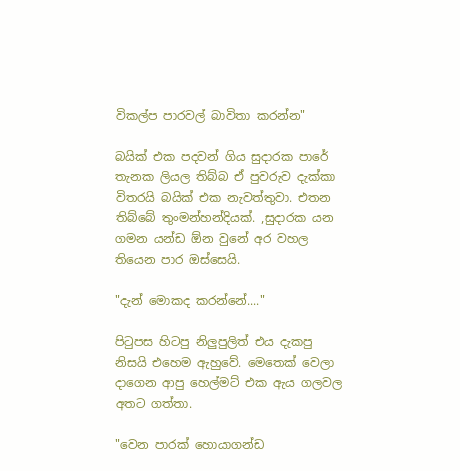විකල්ප පාරවල් බාවිතා කරන්න"

බයික් එක පදවන් ගිය සුදාරක පාරේ තැනක ලියල තිබ්බ ඒ පුවරුව දැක්කා විතරයි බයික් එක නැවත්තුවා. එතන තිබ්බේ තුංමන්හන්දියක්. ,සුදාරක යන ගමන යන්ඩ ඕන වුනේ අර වහල තියෙන පාර ඔස්සෙයි.

"දැන් මොකද කරන්නේ...."

පිටුපස හිටපු නිලුපුලිත් එය දැකපු නිසයි එහෙම ඇහුවේ. මෙතෙක් වෙලා දාගෙන ආපු හෙල්මට් එක ඇය ගලවල අතට ගත්තා.

"වෙන පාරක් හොයාගන්ඩ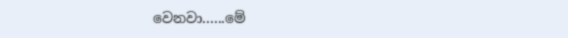වෙනවා......මේ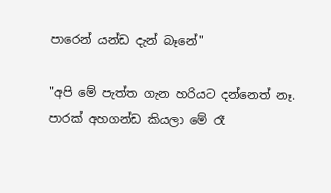පාරෙන් යන්ඩ දැන් බෑනේ"

"අපි මේ පැත්ත ගැන හරියට දන්නෙත් නෑ. පාරක් අහගන්ඩ කියලා මේ රෑ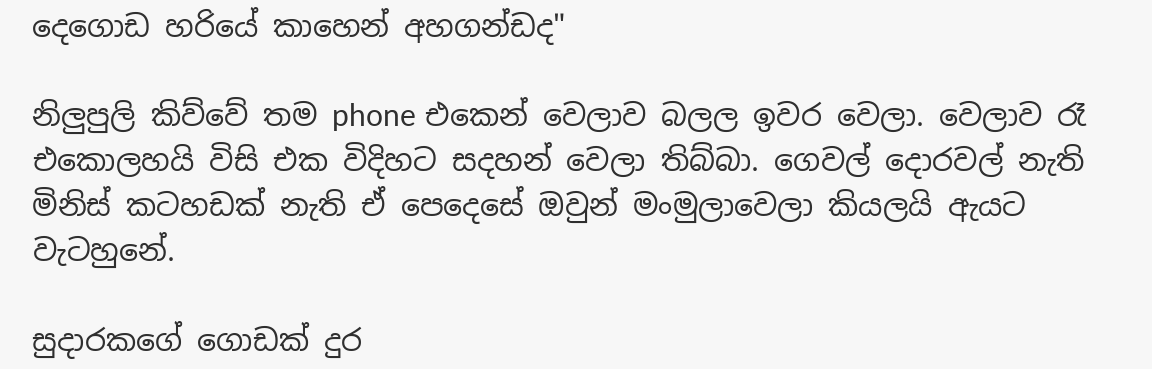දෙගොඩ හරියේ කාහෙන් අහගන්ඩද"

නිලුපුලි කිව්වේ තම phone එකෙන් වෙලාව බලල ඉවර වෙලා. වෙලාව රෑ එකොලහයි විසි එක විදිහට සදහන් වෙලා තිබ්බා. ගෙවල් දොරවල් නැති මිනිස් කටහඩක් නැති ඒ පෙදෙසේ ඔවුන් මංමුලාවෙලා කියලයි ඇයට වැටහුනේ.

සුදාරකගේ ගොඩක් දුර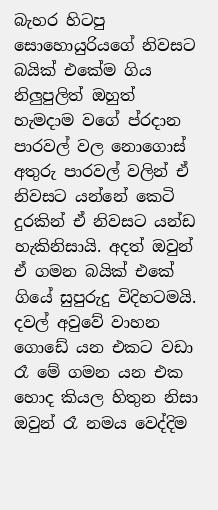බැහර හිටපු සොහොයුරියගේ නිවසට බයික් එකේම ගිය නිලුපුලිත් ඔහුත් හැමදාම වගේ ප්රදාන පාරවල් වල නොගොස් අතුරු පාරවල් වලින් ඒ නිවසට යන්නේ කෙටි දුරකින් ඒ නිවසට යන්ඩ හැකිනිසායි. අදත් ඔවුන් ඒ ගමන බයික් එකේ ගියේ සුපුරුදු විදිහටමයි. දවල් අවුවේ වාහන ගොඩේ යන එකට වඩා රෑ මේ ගමන යන එක හොද කියල හිතුන නිසා ඔවුන් රෑ නමය වෙද්දිම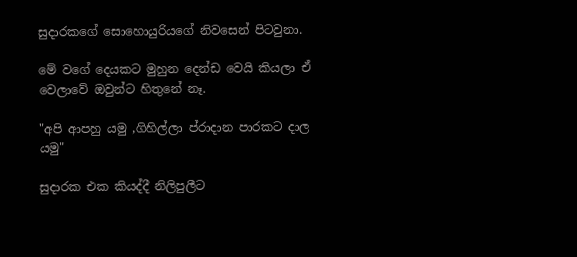සුදාරකගේ සොහොයුරියගේ නිවසෙන් පිටවුනා.

මේ වගේ දෙයකට මුහුන දෙන්ඩ වෙයි කියලා ඒ වෙලාවේ ඔවුන්ට හිතුනේ නෑ.

"අපි ආපහු යමු ,ගිහිල්ලා ප්රාදාන පාරකට දාල යමු"

සුදාරක එක කියද්දී නිලිපුලීට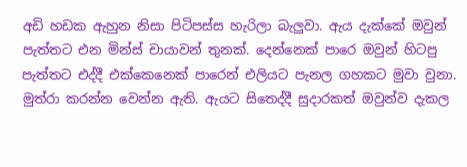අඩි හඩක ඇහුන නිසා පිටිපස්ස හැරිලා බැලුවා. ඇය දැක්කේ ඔවුන් පැත්තට එන මින්ස් චායාවන් තුනක්. දෙන්නෙක් පාරෙ ඔවුන් හිටපු පැත්තට එද්දී එක්කෙනෙක් පාරෙන් එලියට පැනල ගහකට මුවා වුනා. මුත්රා කරන්න වෙන්න ඇති. ඇයට සිතෙද්දී සුදාරකත් ඔවුන්ව දැකල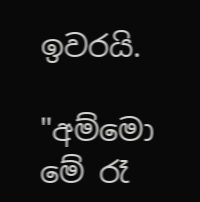ඉවරයි.

"අම්මො මේ රෑ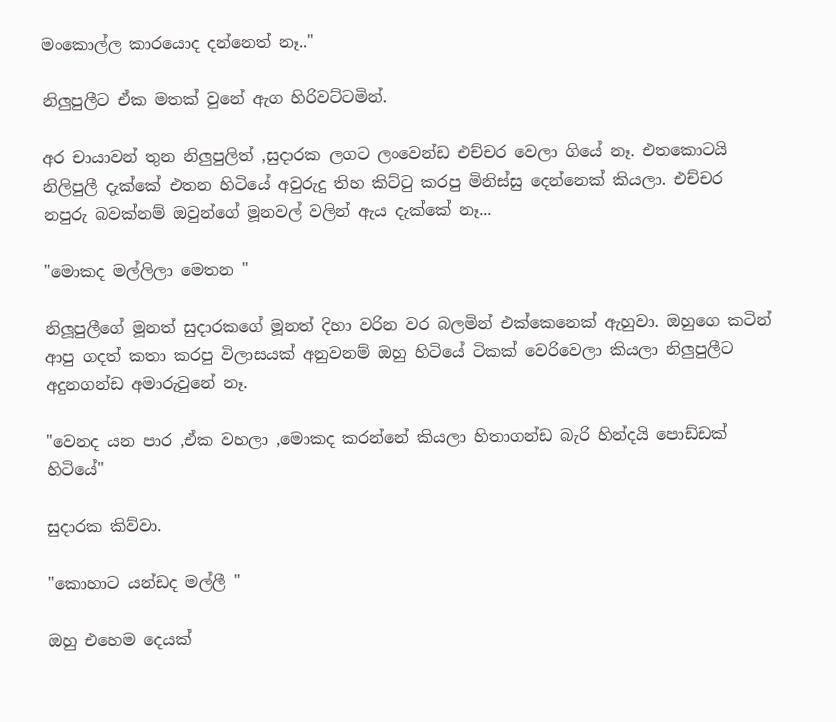මංකොල්ල කාරයොද දන්නෙත් නෑ.."

නිලුපුලීට ඒක මතක් වුනේ ඇග හිරිවට්ටමින්.

අර චායාවන් තුන නිලුපුලිත් ,සුදාරක ලගට ලංවෙන්ඩ එච්චර වෙලා ගියේ නෑ. එතකොටයි නිලිපුලී දැක්කේ එතන හිටියේ අවුරුදු තිහ කිට්ටු කරපු මිනිස්සු දෙන්නෙක් කියලා. එච්චර නපුරු බවක්නම් ඔවුන්ගේ මූනවල් වලින් ඇය දැක්කේ නෑ...

"මොකද මල්ලිලා මෙතන "

නිලූපුලීගේ මූනත් සුදාරකගේ මූනත් දිහා වරින වර බලමින් එක්කෙනෙක් ඇහුවා. ඔහුගෙ කටින් ආපු ගදත් කතා කරපු විලාසයක් අනුවනම් ඔහු හිටියේ ටිකක් වෙරිවෙලා කියලා නිලුපුලීට අදුනගන්ඩ අමාරුවුනේ නෑ.

"වෙනද යන පාර ,ඒක වහලා ,මොකද කරන්නේ කියලා හිතාගන්ඩ බැරි හින්දයි පොඩ්ඩක් හිටියේ"

සුදාරක කිව්වා.

"කොහාට යන්ඩද මල්ලී "

ඔහු එහෙම දෙයක්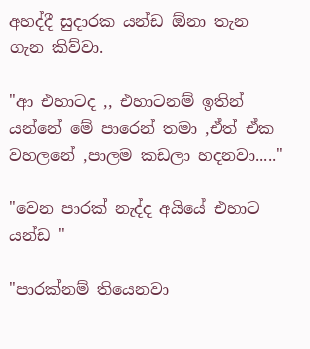අහද්දී සුදාරක යන්ඩ ඕනා තැන ගැන කිව්වා.

"ආ එහාටද ,, එහාටනම් ඉතින් යන්නේ මේ පාරෙන් තමා ,ඒත් ඒක වහලනේ ,පාලම කඩලා හදනවා....."

"වෙන පාරක් නැද්ද අයියේ එහාට යන්ඩ "

"පාරක්නම් තියෙනවා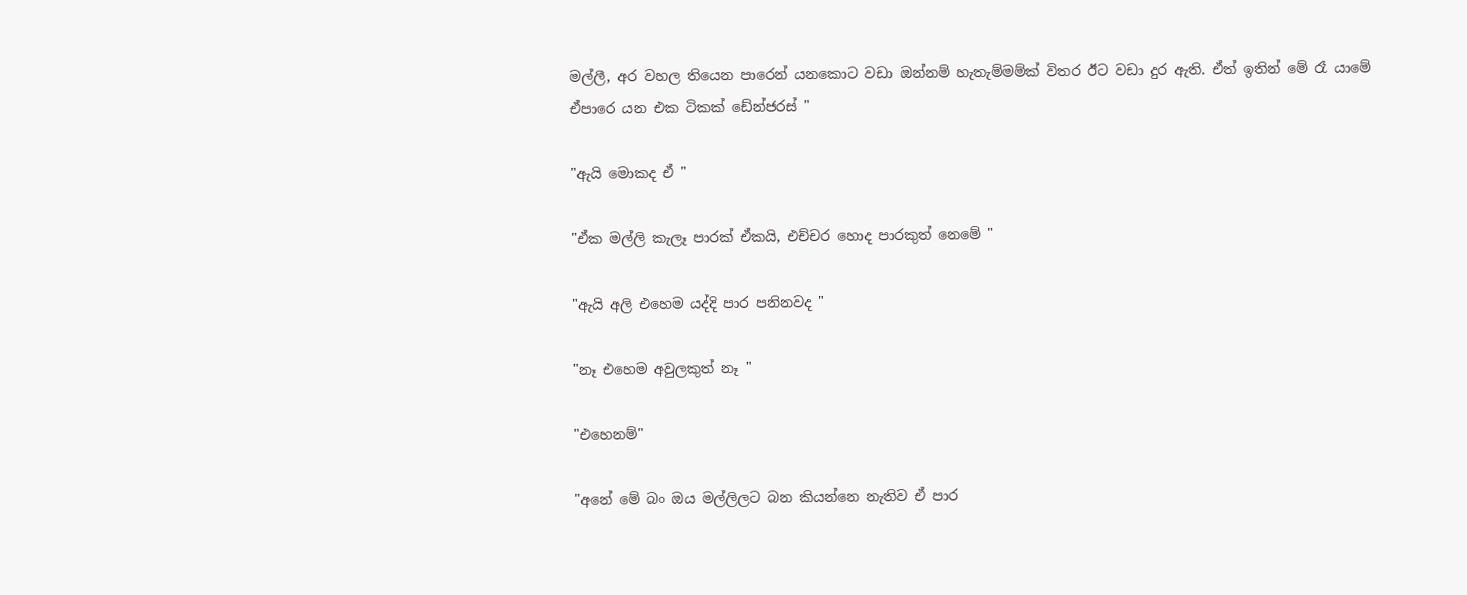මල්ලී, අර වහල තියෙන පාරෙන් යනකොට වඩා ඔන්නම් හැතැම්මම්ක් විතර ඊට වඩා දුර ඇති. ඒත් ඉතින් මේ රෑ යාමේ ඒපාරෙ යන එක ටිකක් ඩේන්ජරස් "

"ඇයි මොකද ඒ "

"ඒක මල්ලි කැලෑ පාරක් ඒකයි, එච්චර හොද පාරකුත් නෙමේ "

"ඇයි අලි එහෙම යද්දි පාර පනිනවද "

"නෑ එහෙම අවුලකුත් නෑ "

"එහෙනම්"

"අනේ මේ බං ඔය මල්ලිලට බන කියන්නෙ නැතිව ඒ පාර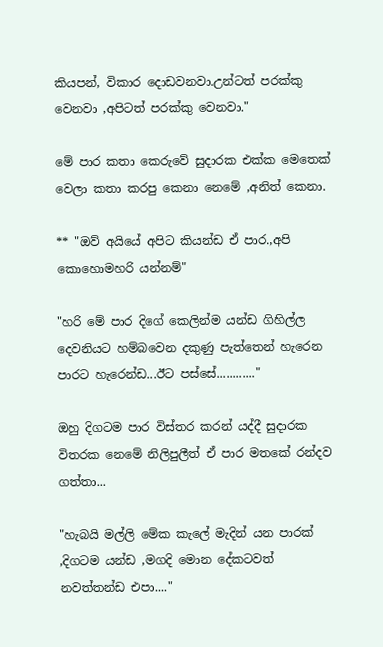කියපන්, විකාර දොඩවනවා.උන්ටත් පරක්කු වෙනවා ,අපිටත් පරක්කු වෙනවා."

මේ පාර කතා කෙරුවේ සුදාරක එක්ක මෙතෙක් වෙලා කතා කරපු කෙනා නෙමේ ,අනිත් කෙනා.

** "ඔව් අයියේ අපිට කියන්ඩ ඒ පාර.,අපි කොහොමහරි යන්නම්"

"හරි මේ පාර දිගේ කෙලින්ම යන්ඩ ගිහිල්ල දෙවනියට හම්බවෙන දකුණු පැත්තෙන් හැරෙන පාරට හැරෙන්ඩ...ඊට පස්සේ............"

ඔහු දිගටම පාර විස්තර කරන් යද්දී සුදාරක විතරක නෙමේ නිලිපුලීත් ඒ පාර මතකේ රන්දව ගත්තා...

"හැබයි මල්ලි මේක කැලේ මැදින් යන පාරක් ,දිගටම යන්ඩ ,මගදි මොන දේකටවත් නවත්තන්ඩ එපා...."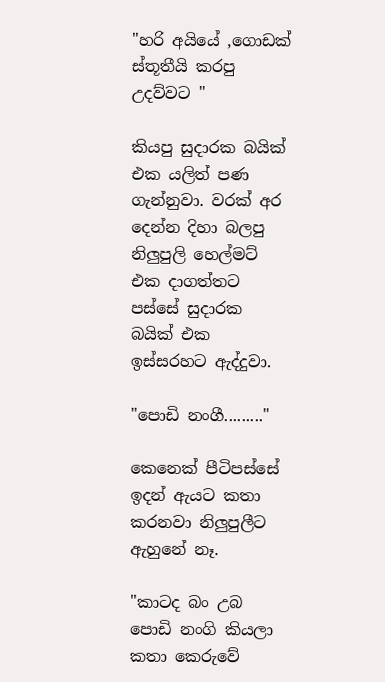"හරි අයියේ ,ගොඩක් ස්තූතීයි කරපු උදව්වට "

කියපු සුදාරක බයික් එක යලිත් පණ ගැන්නුවා. වරක් අර දෙන්න දිහා බලපු නිලුපුලි හෙල්මට් එක දාගත්තට පස්සේ සුදාරක බයික් එක ඉස්සරහට ඇද්දුවා.

"පොඩි නංගී........."

කෙනෙක් පීටිපස්සේ ඉදන් ඇයට කතා කරනවා නිලුපුලීට ඇහුනේ නෑ.

"කාටද බං උබ පොඩි නංගි කියලා කතා කෙරුවේ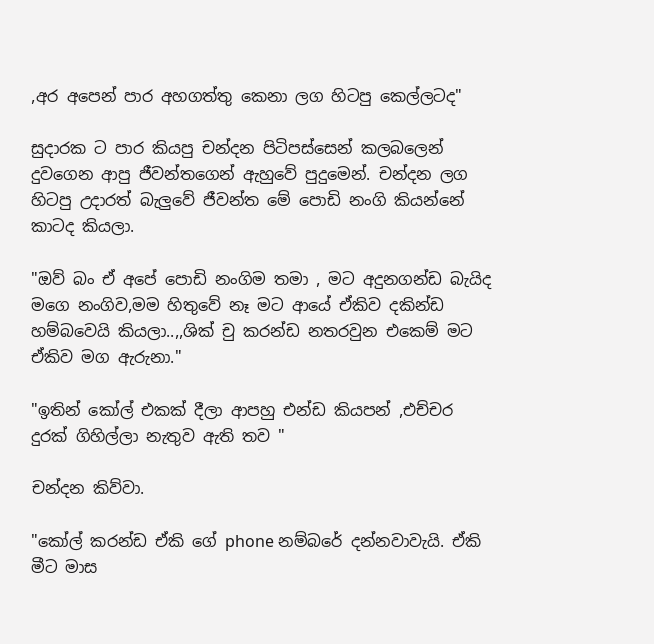,අර අපෙන් පාර අහගත්තු කෙනා ලග හිටපු කෙල්ලටද"

සුදාරක ට පාර කියපු චන්දන පිටිපස්සෙන් කලබලෙන් දුවගෙන ආපු ජීවන්තගෙන් ඇහුවේ පුදුමෙන්. චන්දන ලග හිටපු උදාරත් බැලුවේ ජීවන්ත මේ පොඩි නංගි කියන්නේ කාටද කියලා.

"ඔව් බං ඒ අපේ පොඩි නංගිම තමා , මට අදුනගන්ඩ බැයිද මගෙ නංගිව,මම හිතුවේ නෑ මට ආයේ ඒකිව දකින්ඩ හම්බවෙයි කියලා..,,ශික් චු කරන්ඩ නතරවුන එකෙම් මට ඒකිව මග ඇරුනා."

"ඉතින් කෝල් එකක් දීලා ආපහු එන්ඩ කියපන් ,එච්චර දුරක් ගිහිල්ලා නැතුව ඇති තව "

චන්දන කිව්වා.

"කෝල් කරන්ඩ ඒකි ගේ phone නම්බරේ දන්නවාවැයි. ඒකි මීට මාස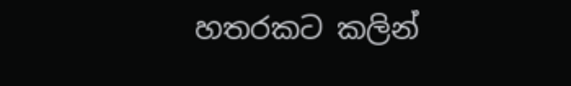හතරකට කලින්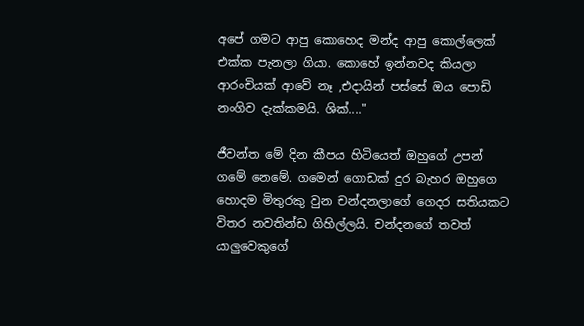අපේ ගමට ආපු කොහෙද මන්ද ආපු කොල්ලෙක් එක්ක පැනලා ගියා. කොහේ ඉන්නවද කියලා ආරංචියක් ආවේ නෑ ,එදායින් පස්සේ ඔය පොඩි නංගිව දැක්කමයි. ශික්...."

ජීවන්ත මේ දින කීපය හිටියෙත් ඔහුගේ උපන් ගමේ නෙමේ. ගමෙන් ගොඩක් දුර බැහර ඔහුගෙ හොදම මිතුරකු වුන චන්දනලාගේ ගෙදර සතියකට විතර නවතින්ඩ ගිහිල්ලයි. චන්දනගේ තවත් යාලුවෙකුගේ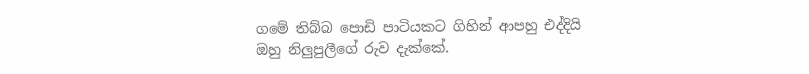ගමේ තිබ්බ පොඩි පාටියකට ගිහින් ආපහු එද්දියි ඔහු නිලුපුලීගේ රුව දැක්කේ.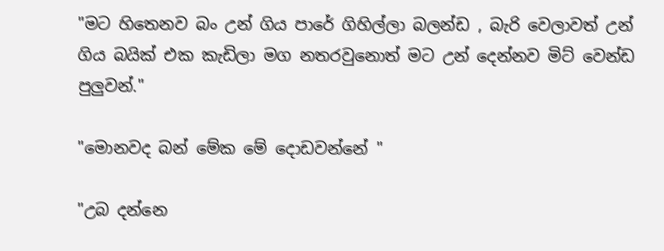"මට හිතෙනව බං උන් ගිය පාරේ ගිහිල්ලා බලන්ඩ , බැරි වෙලාවත් උන් ගිය බයික් එක කැඩිලා මග නතරවුනොත් මට උන් දෙන්නව මිට් වෙන්ඩ පුලුවන්."

"මොනවද බන් මේක මේ දොඩවන්නේ "

"උබ දන්නෙ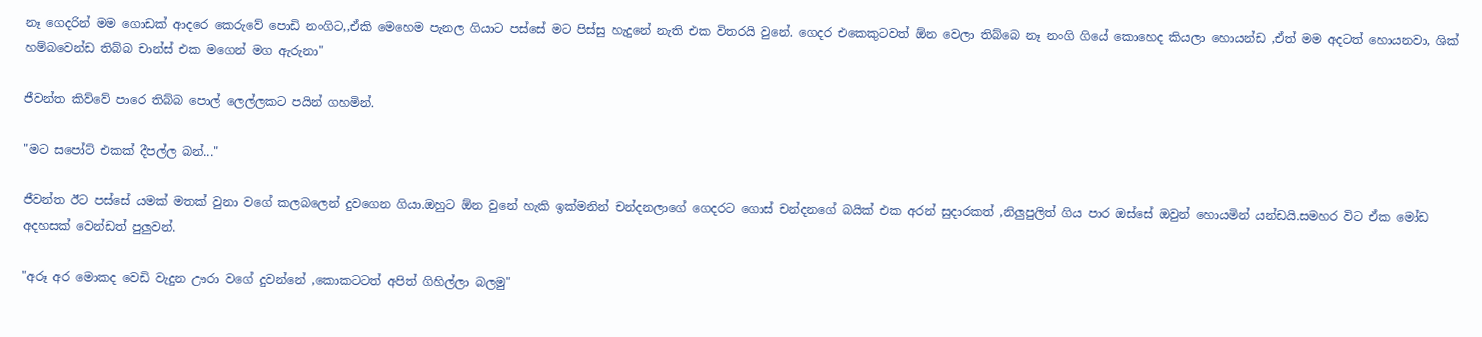නෑ ගෙදරින් මම ගොඩක් ආදරෙ කෙරුවේ පොඩි නංගිට,,ඒකි මෙහෙම පැනල ගියාට පස්සේ මට පිස්සු හැදුනේ නැති එක විතරයි වුනේ. ගෙදර එකෙකුටවත් ඕන වෙලා තිබ්බෙ නෑ නංගි ගියේ කොහෙද කියලා හොයන්ඩ ,ඒත් මම අදටත් හොයනවා, ශික් හම්බවෙන්ඩ තිබ්බ චාන්ස් එක මගෙන් මග ඇරුනා"

ජීවන්ත කිව්වේ පාරෙ තිබ්බ පොල් ලෙල්ලකට පයින් ගහමින්.

"මට සපෝට් එකක් දීපල්ල බන්..."

ජීවන්ත ඊට පස්සේ යමක් මතක් වුනා වගේ කලබලෙන් දුවගෙන ගියා.ඔහුට ඕන වුනේ හැකි ඉක්මනින් චන්දනලාගේ ගෙදරට ගොස් චන්දනගේ බයික් එක අරන් සුදාරකත් ,නිලුපුලිත් ගිය පාර ඔස්සේ ඔවුන් හොයමින් යන්ඩයි.සමහර විට ඒක මෝඩ අදහසක් වෙන්ඩත් පුලුවන්.

"අරූ අර මොකද වෙඩි වැදුන ඌරා වගේ දුවන්නේ ,කොකටටත් අපිත් ගිහිල්ලා බලමු"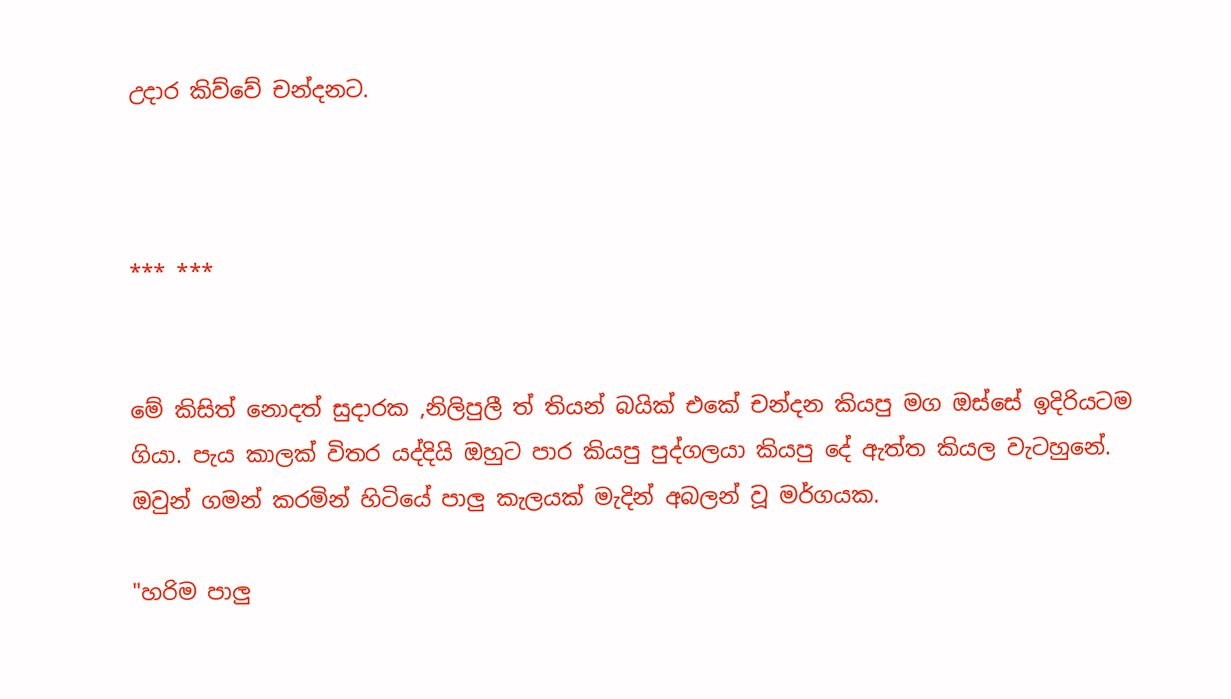උදාර කිව්වේ චන්දනට.



*** ***


මේ කිසිත් නොදත් සුදාරක ,නිලිපුලී ත් තියන් බයික් එකේ චන්දන කියපු මග ඔස්සේ ඉදිරියටම ගියා. පැය කාලක් විතර යද්දියි ඔහුට පාර කියපු පුද්ගලයා කියපු දේ ඇත්ත කියල වැටහුනේ. ඔවුන් ගමන් කරමින් හිටියේ පාලු කැලයක් මැදින් අබලන් වූ මර්ගයක.

"හරිම පාලු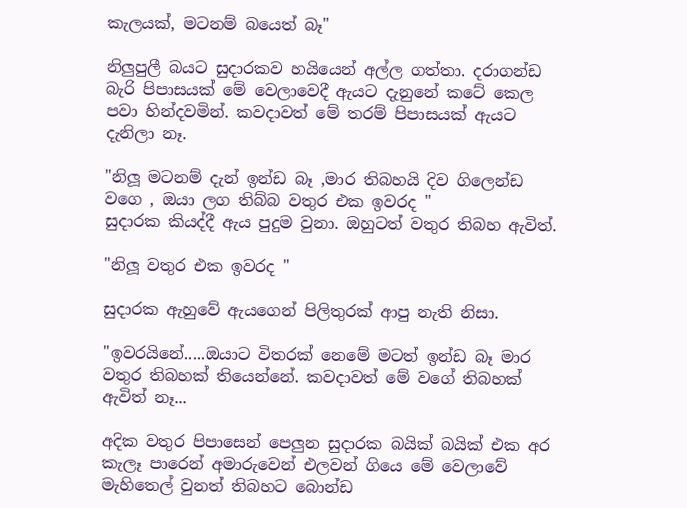කැලයක්, මටනම් බයෙත් බෑ"

නිලුපුලී බයට සුදාරකව හයියෙන් අල්ල ගත්තා. දරාගන්ඩ බැරි පිපාසයක් මේ වෙලාවෙදී ඇයට දැනුනේ කටේ කෙල පවා හින්දවමින්. කවදාවත් මේ තරම් පිපාසයක් ඇයට දැනිලා නෑ.

"නිලූ මටනම් දැන් ඉන්ඩ බෑ ,මාර තිබහයි දිව ගිලෙන්ඩ වගෙ , ඔයා ලග තිබ්බ වතුර එක ඉවරද "
සුදාරක කියද්දී ඇය පුදුම වුනා. ඔහුටත් වතුර තිබහ ඇවිත්.

"නිලූ වතුර එක ඉවරද "

සුදාරක ඇහුවේ ඇයගෙන් පිලිතුරක් ආපු නැති නිසා.

"ඉවරයිනේ.....ඔයාට විතරක් නෙමේ මටත් ඉන්ඩ බෑ මාර වතුර තිබහක් තියෙන්නේ. කවදාවත් මේ වගේ තිබහක් ඇවිත් නෑ...

අදික වතුර පිපාසෙන් පෙලුන සුදාරක බයික් බයික් එක අර කැලෑ පාරෙන් අමාරුවෙන් එලවන් ගියෙ මේ වෙලාවේ මැහිතෙල් වුනත් තිබහට බොන්ඩ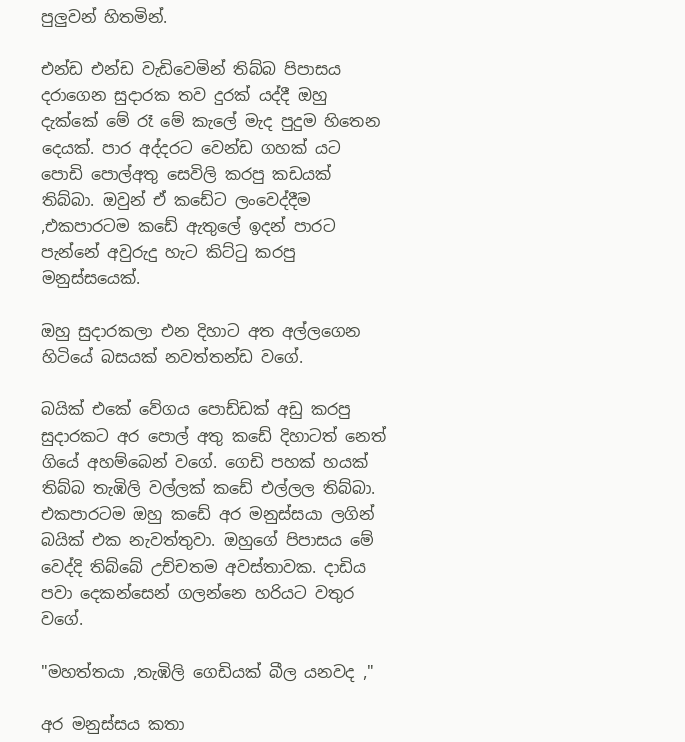පුලුවන් හිතමින්.

එන්ඩ එන්ඩ වැඩිවෙමින් තිබ්බ පිපාසය දරාගෙන සුදාරක තව දුරක් යද්දී ඔහු දැක්කේ මේ රෑ මේ කැලේ මැද පුදුම හිතෙන දෙයක්. පාර අද්දරට වෙන්ඩ ගහක් යට පොඩි පොල්අතු සෙවිලි කරපු කඩයක් තිබ්බා. ඔවුන් ඒ කඩේට ලංවෙද්දීම ,එකපාරටම කඩේ ඇතුලේ ඉදන් පාරට පැන්නේ අවුරුදු හැට කිට්ටු කරපු මනුස්සයෙක්.

ඔහු සුදාරකලා එන දිහාට අත අල්ලගෙන හිටියේ බසයක් නවත්තන්ඩ වගේ.

බයික් එකේ වේගය පොඩ්ඩක් අඩු කරපු සුදාරකට අර පොල් අතු කඩේ දිහාටත් නෙත් ගියේ අහම්බෙන් වගේ. ගෙඩි පහක් හයක් තිබ්බ තැඹිලි වල්ලක් කඩේ එල්ලල තිබ්බා. එකපාරටම ඔහු කඩේ අර මනුස්සයා ලගින් බයික් එක නැවත්තුවා. ඔහුගේ පිපාසය මේ වෙද්දි තිබ්බේ උච්චතම අවස්තාවක. දාඩිය පවා දෙකන්සෙන් ගලන්නෙ හරියට වතුර වගේ.

"මහත්තයා ,තැඹිලි ගෙඩියක් බීල යනවද ,"

අර මනුස්සය කතා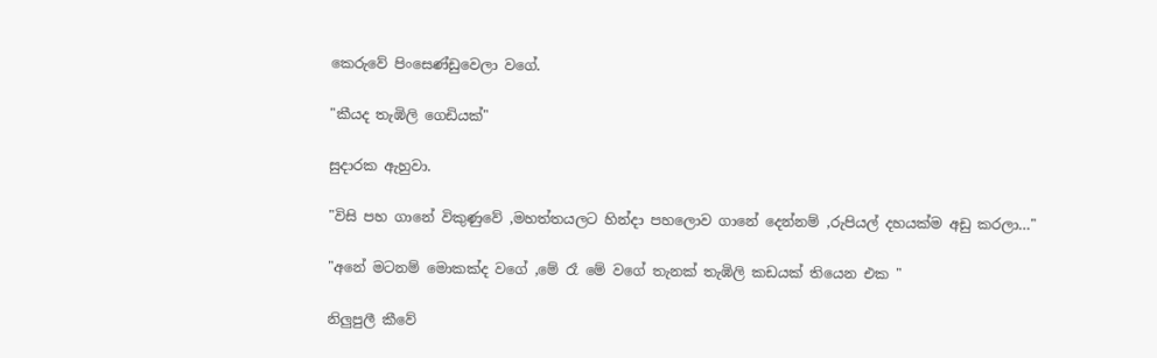කෙරුවේ පිංසෙණ්ඩුවෙලා වගේ.

"කීයද තැඹිලි ගෙඩියක්"

සුදාරක ඇහුවා.

"විසි පහ ගානේ විකුණුවේ ,මහත්තයලට හින්දා පහලොව ගානේ දෙන්නම් ,රුපියල් දහයක්ම අඩු කරලා..."

"අනේ මටනම් මොකක්ද වගේ ,මේ රෑ මේ වගේ තැනක් තැඹිලි කඩයක් තියෙන එක "

නිලුපුලී කීවේ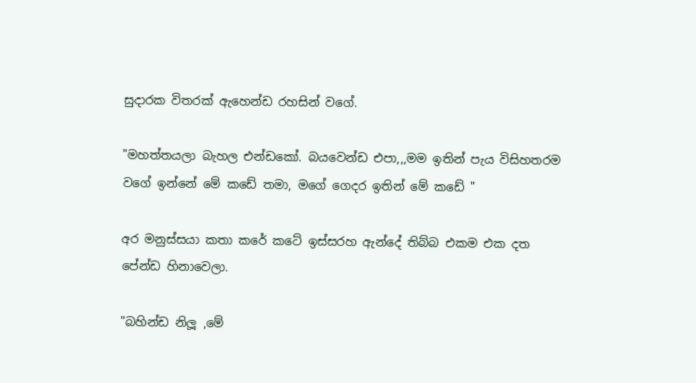සුදාරක විතරක් ඇහෙන්ඩ රහසින් වගේ.

"මහත්තයලා බැහල එන්ඩකෝ. බයවෙන්ඩ එපා,,,මම ඉතින් පැය විසිහතරම වගේ ඉන්නේ මේ කඩේ තමා, මගේ ගෙදර ඉතින් මේ කඩේ "

අර මනුස්සයා කතා කරේ කටේ ඉස්සරහ ඇන්දේ තිබ්බ එකම එක දත පේන්ඩ හිනාවෙලා.

"බහින්ඩ නිලූ ,මේ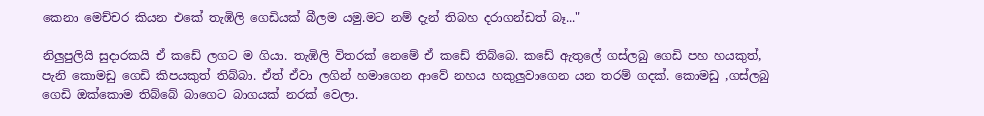කෙනා මෙච්චර කියන එකේ තැඹිලි ගෙඩියක් බීලම යමු.මට නම් දැන් තිබහ දරාගන්ඩත් බෑ..."

නිලුපුලියි සුදාරකයි ඒ කඩේ ලගට ම ගියා. තැඹිලි විතරක් නෙමේ ඒ කඩේ තිබ්බෙ. කඩේ ඇතුලේ ගස්ලබු ගෙඩි පහ හයකුත්, පැනි කොමඩු ගෙඩි කිපයකුත් තිබ්බා. ඒත් ඒවා ලගින් හමාගෙන ආවේ නහය හකුලුවාගෙන යන තරම් ගදක්. කොමඩු ,ගස්ලබු ගෙඩි ඔක්කොම තිබ්බේ බාගෙට බාගයක් නරක් වෙලා.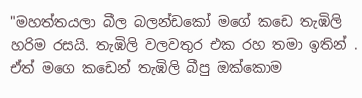"මහත්තයලා බීල බලන්ඩකෝ මගේ කඩෙ තැඹිලි හරිම රසයි. තැඹිලි වලවතුර එක රහ තමා ඉතින් . ඒත් මගෙ කඩෙන් තැඹිලි බීපු ඔක්කොම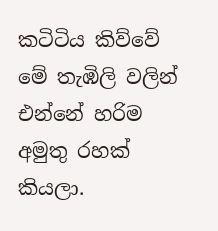කටිටිය කිව්වේ මේ තැඹිලි වලින් එන්නේ හරිම අමුතු රහක් කියලා.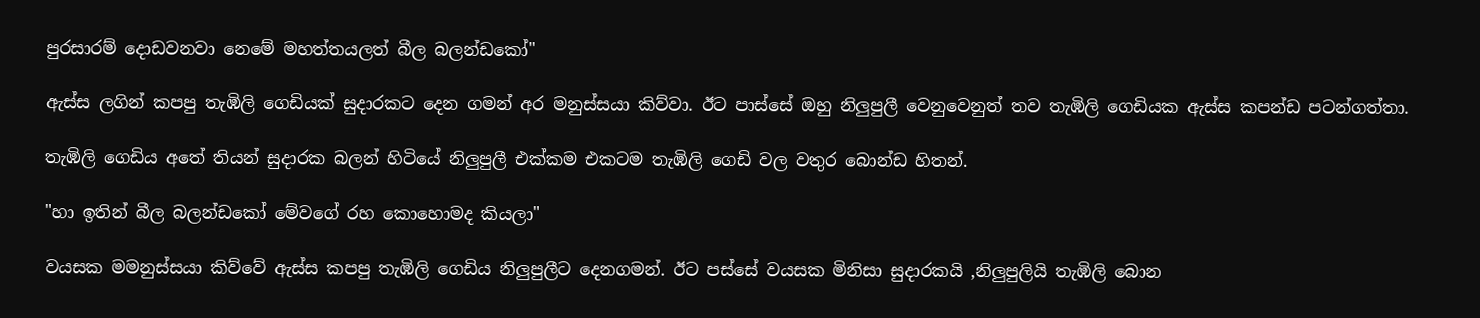පුරසාරම් දොඩවනවා නෙමේ මහත්තයලත් බීල බලන්ඩකෝ"

ඇස්ස ලගින් කපපු තැඹිලි ගෙඩියක් සුදාරකට දෙන ගමන් අර මනුස්සයා කිව්වා. ඊට පාස්සේ ඔහු නිලුපුලී වෙනුවෙනුත් තව තැඹිලි ගෙඩියක ඇස්ස කපන්ඩ පටන්ගත්තා.

තැඹිලි ගෙඩිය අතේ තියන් සුදාරක බලන් හිටියේ නිලුපුලී එක්කම එකටම තැඹිලි ගෙඩි වල වතුර බොන්ඩ හිතන්.

"හා ඉතින් බීල බලන්ඩකෝ මේවගේ රහ කොහොමද කියලා"

වයසක මමනුස්සයා කිව්වේ ඇස්ස කපපු තැඹිලි ගෙඩිය නිලුපුලීට දෙනගමන්. ඊට පස්සේ වයසක මිනිසා සුදාරකයි ,නිලුපුලියි තැඹිලි බොන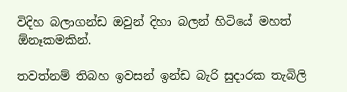විදිහ බලාගන්ඩ ඔවුන් දිහා බලන් හිටියේ මහත් ඕනෑකමකින්.

තවත්නම් තිබහ ඉවසන් ඉන්ඩ බැරි සුදාරක තැබිලි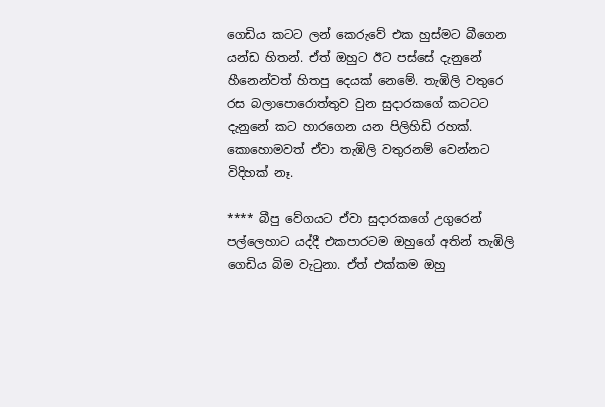ගෙඩිය කටට ලන් කෙරුවේ එක හුස්මට බීගෙන යන්ඩ හිතන්. ඒත් ඔහුට ඊට පස්සේ දැනුනේ හීනෙන්වත් හිතපු දෙයක් නෙමේ. තැඹිලි වතුරෙ රස බලාපොරොත්තුව වුන සුදාරකගේ කටටට දැනුනේ කට හාරගෙන යන පිලිහිඩි රහක්. කොහොමවත් ඒවා තැඹිලි වතුරනම් වෙන්නට විදිහක් නෑ.

**** බීපු වේගයට ඒවා සුදාරකගේ උගුරෙන් පල්ලෙහාට යද්දී එකපාරටම ඔහුගේ අතින් තැඹිලි ගෙඩිය බිම වැටුනා. ඒත් එක්කම ඔහු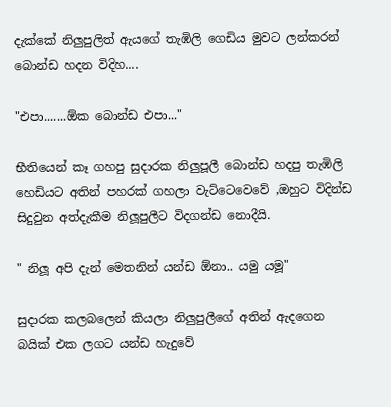දැක්කේ නිලුපුලිත් ඇයගේ තැඹිලි ගෙඩිය මුවට ලන්කරන් බොන්ඩ හදන විදිහ....

"එපා.......ඕක බොන්ඩ එපා..."

භීතියෙන් කෑ ගහපු සුදාරක නිලුපූලී බොන්ඩ හදපු තැඹිලි හෙඩියට අතින් පහරක් ගහලා වැට්ටෙවෙවේ ,ඔහුට විදින්ඩ සිදුවුන අත්දැකීම නිලූපුලීට විදගන්ඩ නොදීයි.

" නිලූ අපි දැන් මෙතනින් යන්ඩ ඕනා.. යමු යමූ"

සුදාරක කලබලෙන් කියලා නිලුපුලීගේ අතින් ඇදගෙන බයික් එක ලගට යන්ඩ හැදුවේ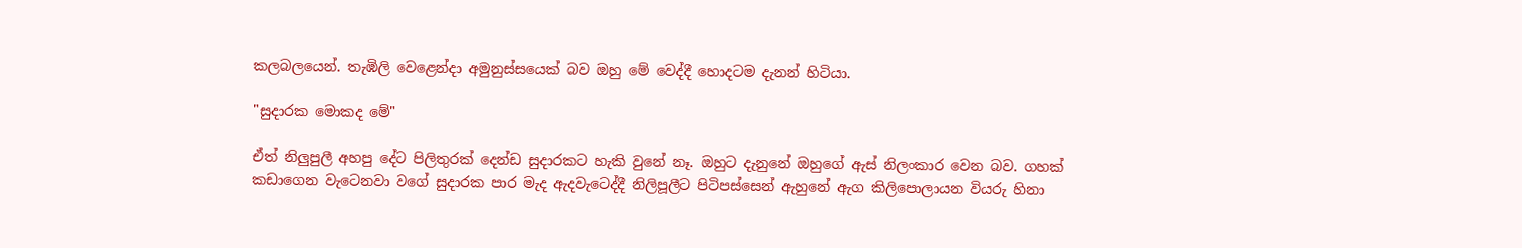කලබලයෙන්. තැඹිලි වෙළෙන්දා අමුනුස්සයෙක් බව ඔහු මේ වෙද්දී හොදටම දැනන් හිටියා.

"සුදාරක මොකද මේ"

ඒත් නිලුපුලී අහපු දේට පිලිතුරක් දෙන්ඩ සුදාරකට හැකි වුනේ නෑ. ඔහුට දැනුනේ ඔහුගේ ඇස් නිලංකාර වෙන බව. ගහක් කඩාගෙන වැටෙනවා වගේ සුදාරක පාර මැද ඇදවැටෙද්දී නිලිපූලීට පිටිපස්සෙන් ඇහුනේ ඇග කිලිපොලායන වියරු හිනා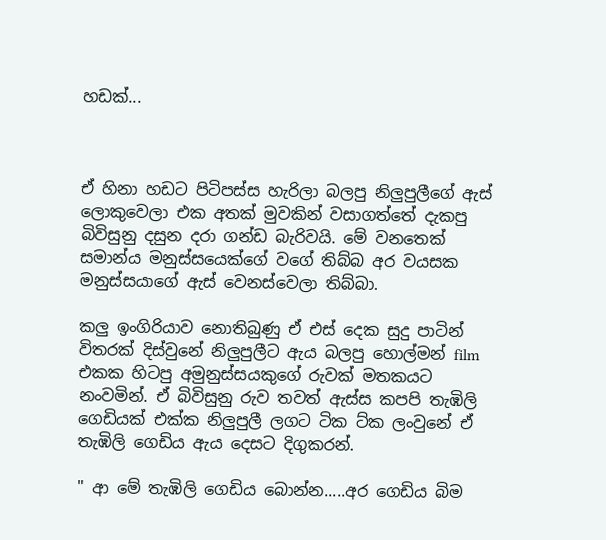හඩක්...



ඒ හිනා හඩට පිටිපස්ස හැරිලා බලපු නිලුපුලීගේ ඇස් ලොකුවෙලා එක අතක් මුවකින් වසාගත්තේ දැකපු බිවිසුනු දසුන දරා ගන්ඩ බැරිවයි. මේ වනතෙක් සමාන්ය මනුස්සයෙක්ගේ වගේ තිබ්බ අර වයසක මනුස්සයාගේ ඇස් වෙනස්වෙලා තිබ්බා.

කලු ඉංගිරියාව නොතිබුණු ඒ එස් දෙක සුදු පාටින් විතරක් දිස්වුනේ නිලුපුලීට ඇය බලපු හොල්මන් film එකක හිටපු අමුනුස්සයකුගේ රුවක් මතකයට නංවමින්. ඒ බිවිසුනු රුව තවත් ඇස්ස කපපි තැඹිලි ගෙඩියක් එක්ක නිලුපුලී ලගට ටික ට්ක ලංවුනේ ඒ තැඹිලි ගෙඩිය ඇය දෙසට දිගුකරන්.

" ආ මේ තැඹිලි ගෙඩිය බොන්න.....අර ගෙඩිය බිම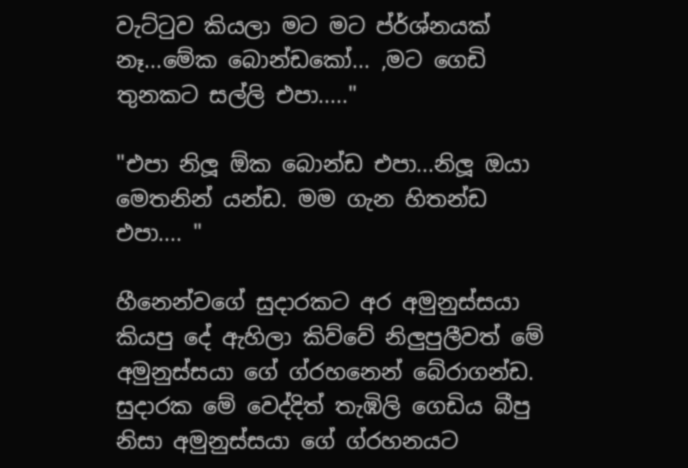වැට්ටුව කියලා මට මට ප්ර්ශ්නයක් නෑ...මේක බොන්ඩකෝ... ,මට ගෙඩි තුනකට සල්ලි එපා....."

"එපා නිලූ ඕක බොන්ඩ එපා...නිලූ ඔයා මෙතනින් යන්ඩ. මම ගැන හිතන්ඩ එපා.... "

හීනෙන්වගේ සුදාරකට අර අමුනුස්සයා කියපු දේ ඇහිලා කිව්වේ නිලුපුලීවත් මේ අමුනුස්සයා ගේ ග්රහනෙන් බේරාගන්ඩ. සුදාරක මේ වෙද්දිත් තැඹිලි ගෙඩිය බීපු නිසා අමුනුස්සයා ගේ ග්රහනයට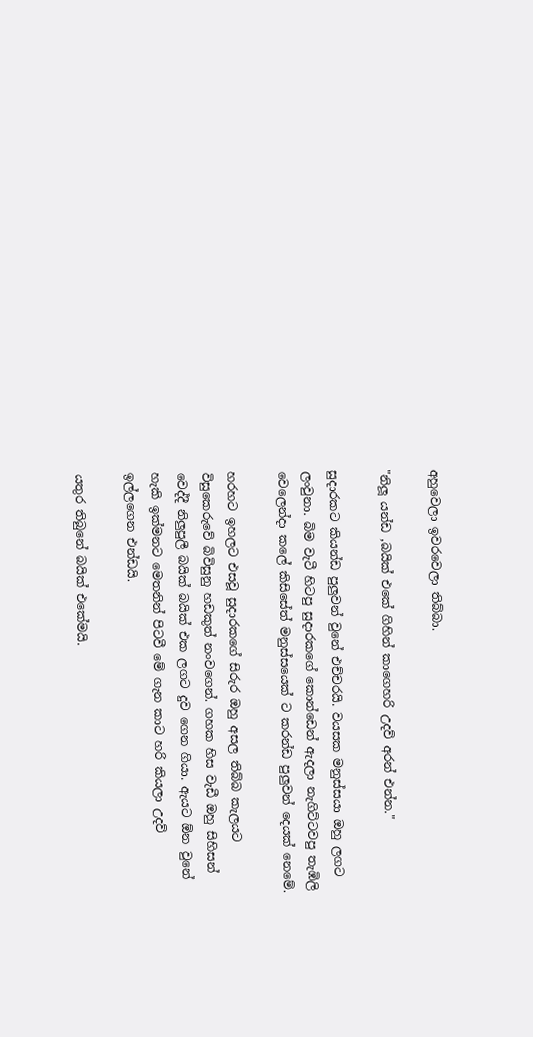අහුවෙලා ඉවරවෙලා තිබ්බා.

"නිලූ යන්ඩ ,බයික් එකේ ගිහින් කාගෙහරි උදව් අරන් එන්න."

සුදාරකට කියන්ඩ පුලුවන් වුනේ එච්චරයි. වයසක මනුස්සයා ඔහු ලගට ලංවුනා. බිම වැටී හිටපු සුදාරකගේ කොන්ඩෙන් ඇදලා නැගිට්ටවපු තැඹිලි වෙලෙන්දා කලේ කිසිසේත් මනුස්සයෙක් ට කරන්ඩ පුලුවන් දෙයක් නෙමේ.

හරහට ඉහලට එසවූ සුදාරකගේ සිරුර ඔහු අසල තිබ්බ කැලයට විසුකෙරුවේ බිවිසුනු හඩකුත් නංවගෙන්. ගහක හිස වැඩී ඔහු සිහිසන් වෙද්දී නිලුපුලී බයික් බයික් එක ලගට දුව ගෙන ගියා. ඇයට ඕන වුනේ හැකි ඉක්මනට මෙතනින් පිටවී මේ ගැන කාට හරි කියලා උදව් ඉල්ලගෙන එන්ඩයි.

යතුර තිබුනේ බයික් එකේමයි.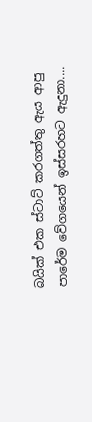බයික් එක ස්ටාට් කරගත්තු ඇය ආපු පාරේම වේගයෙන් ඉස්සරහට ඇදුනා....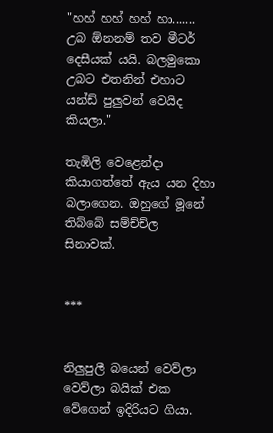"හහ් හහ් හහ් හා....... උබ ඕනනම් තව මීටර් දෙසීයක් යයි. බලමුකො උබට එතනින් එහාට යන්ඩ් පුලුවන් වෙයිද කියලා."

තැඹිලි වෙළෙන්දා කියාගත්තේ ඇය යන දිහා බලාගෙන. ඔහුගේ මූනේ තිබ්බේ සම්ච්ච්ල සිනාවක්.


***


නිලුපුලී බයෙන් වෙව්ලා වෙව්ලා බයික් එක වේගෙන් ඉදිරියට ගියා.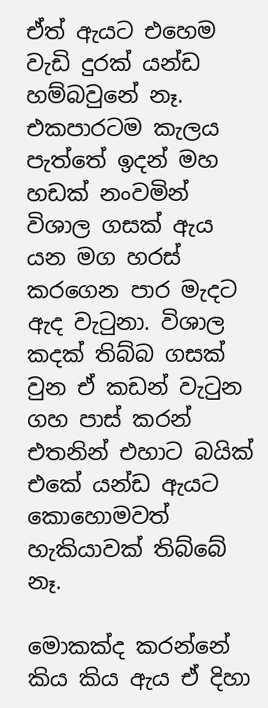ඒත් ඇයට එහෙම වැඩි දුරක් යන්ඩ හම්බවුනේ නෑ. එකපාරටම කැලය පැත්තේ ඉදන් මහ හඩක් නංවමින් විශාල ගසක් ඇය යන මග හරස් කරගෙන පාර මැදට ඇද වැටුනා. විශාල කදක් තිබ්බ ගසක් වුන ඒ කඩන් වැටුන ගහ පාස් කරන් එතනින් එහාට බයික් එකේ යන්ඩ ඇයට කොහොමවත් හැකියාවක් තිබ්බේ නෑ.

මොකක්ද කරන්නේ කිය කිය ඇය ඒ දිහා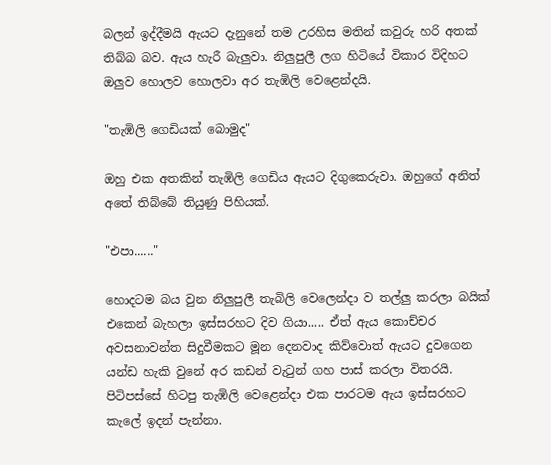බලන් ඉද්දීමයි ඇයට දැනුනේ තම උරහිස මතින් කවුරු හරි අතක් තිබ්බ බව. ඇය හැරී බැලුවා. නිලුපුලී ලග හිටියේ විකාර විදිහට ඔලුව හොලව හොලවා අර තැඹිලි වෙළෙන්දයි.

"තැඹිලි ගෙඩියක් බොමුද"

ඔහු එක අතකින් තැඹිලි ගෙඩිය ඇයට දිගුකෙරුවා. ඔහුගේ අනිත් අතේ තිබ්බේ තියුණු පිහියක්.

"එපා......"

හොදටම බය වුන නිලුපුලී තැබිලි වෙලෙන්දා ව තල්ලු කරලා බයික් එකෙන් බැහලා ඉස්සරහට දිව ගියා..... ඒත් ඇය කොච්චර අවසනාවන්ත සිදුවීමකට මූන දෙනවාද කිව්වොත් ඇයට දුවගෙන යන්ඩ හැකි වුනේ අර කඩන් වැටුන් ගහ පාස් කරලා විතරයි. පිටිපස්සේ හිටපු තැඹිලි වෙළෙන්දා එක පාරටම ඇය ඉස්සරහට කැලේ ඉදන් පැන්නා.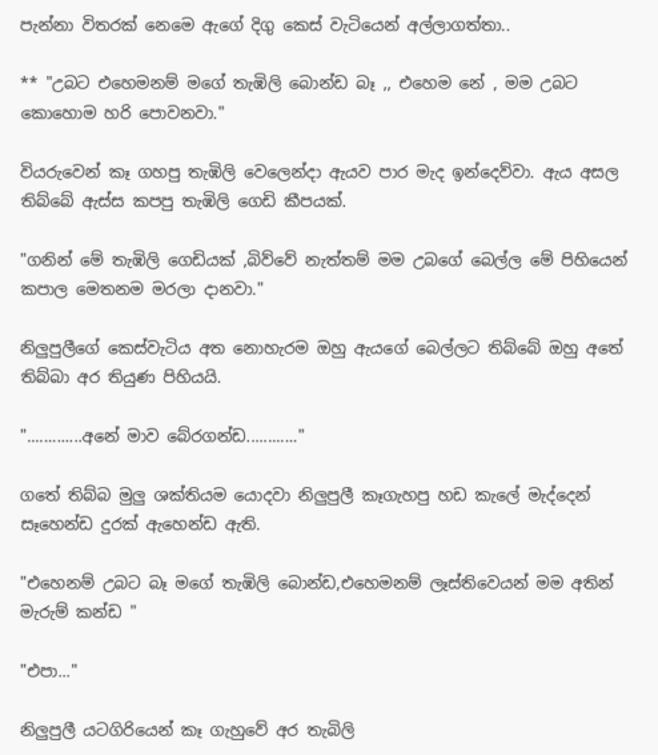පැන්නා විතරක් නෙමෙ ඇගේ දිගු කෙස් වැටියෙන් අල්ලාගත්තා..

** "උබට එහෙමනම් මගේ තැඹිලි බොන්ඩ බෑ ,, එහෙම නේ , මම උබට කොහොම හරි පොවනවා."

වියරුවෙන් කෑ ගහපු තැඹිලි වෙලෙන්දා ඇයව පාර මැද ඉන්දෙව්වා. ඇය අසල තිබ්බේ ඇස්ස කපපු තැඹිලි ගෙඩි කීපයක්.

"ගනින් මේ තැඹිලි ගෙඩියක් ,බිව්වේ නැත්තම් මම උබගේ බෙල්ල මේ පිහියෙන් කපාල මෙතනම මරලා දානවා."

නිලුපුලීගේ කෙස්වැටිය අත නොහැරම ඔහු ඇයගේ බෙල්ලට තිබ්බේ ඔහු අතේ තිබ්බා අර තියුණ පිහියයි.

".............අනේ මාව බේරගන්ඩ............"

ගතේ තිබ්බ මුලු ශක්තියම යොදවා නිලුපුලී කෑගැහපු හඩ කැලේ මැද්දෙන් සෑහෙන්ඩ දුරක් ඇහෙන්ඩ ඇති.

"එහෙනම් උබට බෑ මගේ තැඹිලි බොන්ඩ,එහෙමනම් ලෑස්තිවෙයන් මම අතින් මැරුම් කන්ඩ "

"එපා..."

නිලුපුලී යටගිරියෙන් කෑ ගැහුවේ අර තැබිලි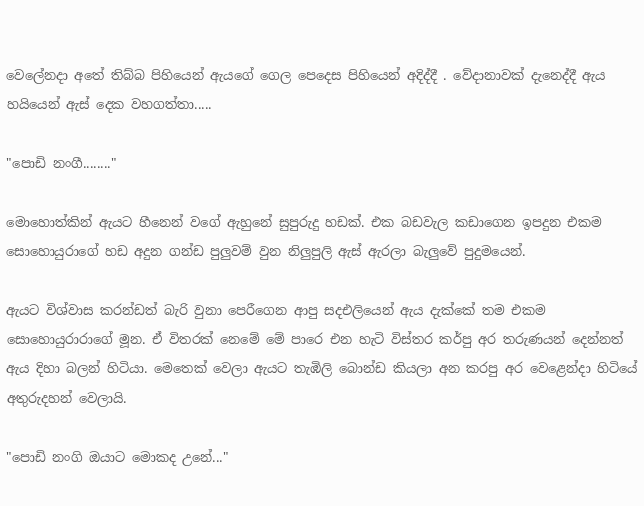වෙලේනදා අතේ තිබ්බ පිහියෙන් ඇයගේ ගෙල පෙදෙස පිහියෙන් අදිද්දී . වේදානාවක් දැනෙද්දී ඇය හයියෙන් ඇස් දෙක වහගත්තා.....

"පොඩි නංගී........"

මොහොත්කින් ඇයට හීනෙන් වගේ ඇහුනේ සුපුරුදු හඩක්. එක බඩවැල කඩාගෙන ඉපදුන එකම සොහොයුරාගේ හඩ අදුන ගන්ඩ පුලුවම් වුන නිලුපුලි ඇස් ඇරලා බැලුවේ පුදුමයෙන්.

ඇයට විශ්වාස කරන්ඩත් බැරි වුනා පෙරීගෙන ආපු සදඑලියෙන් ඇය දැක්කේ තම එකම සොහොයුරාරාගේ මූන. ඒ විතරක් නෙමේ මේ පාරෙ එන හැටි විස්තර කර්පු අර තරුණයන් දෙන්නත් ඇය දිහා බලන් හිටියා. මෙතෙක් වෙලා ඇයට තැඹිලි බොන්ඩ කියලා අන කරපු අර වෙළෙන්දා හිටියේ අතුරුදහන් වෙලායි.

"පොඩි නංගි ඔයාට මොකද උනේ..."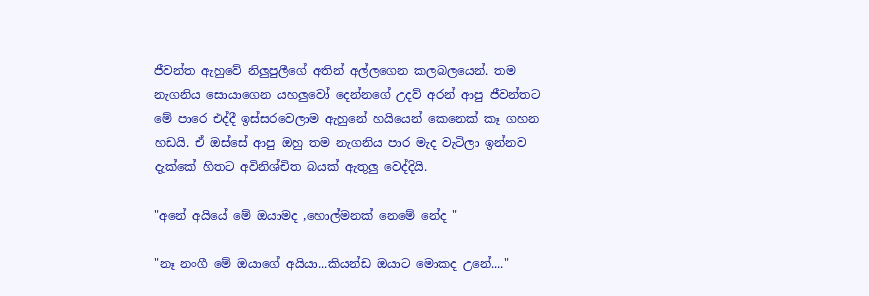ජීවන්ත ඇහුවේ නිලුපුලීගේ අතින් අල්ලගෙන කලබලයෙන්. තම නැගනිය සොයාගෙන යහලුවෝ දෙන්නගේ උදව් අරන් ආපු ජීවන්තට මේ පාරෙ එද්දී ඉස්සරවෙලාම ඇහුනේ හයියෙන් කෙනෙක් කෑ ගහන හඩයි. ඒ ඔස්සේ ආපු ඔහු තම නැගනිය පාර මැද වැටිලා ඉන්නව දැක්කේ හිතට අවිනිශ්චිත බයක් ඇතුලු වෙද්දියි.

"අනේ අයියේ මේ ඔයාමද ,හොල්මනක් නෙමේ නේද "

"නෑ නංගී මේ ඔයාගේ අයියා...කියන්ඩ ඔයාට මොකද උනේ...."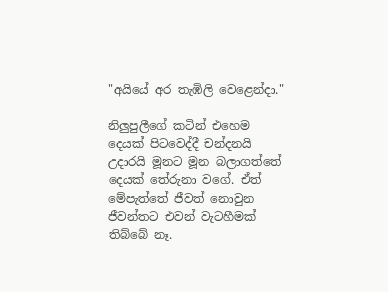"අයියේ අර තැඹිලි වෙළෙන්දා."

නිලුපුලීගේ කටින් එහෙම දෙයක් පිටවෙද්දී චන්දනයි උදාරයි මූනට මූන බලාගත්තේ දෙයක් තේරුනා වගේ. ඒත් මේපැත්තේ ජීවත් නොවුන ජීවන්තට එවන් වැටහීමක් තිබ්බේ නෑ.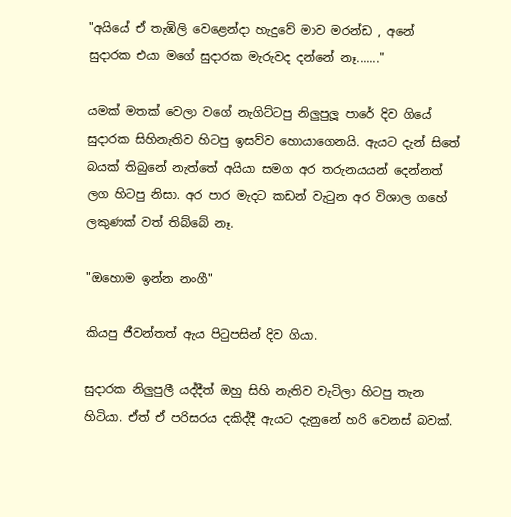"අයියේ ඒ තැඹිලි වෙළෙන්දා හැදුවේ මාව මරන්ඩ , අනේ සුදාරක එයා මගේ සුදාරක මැරුවද දන්නේ නෑ......."

යමක් මතක් වෙලා වගේ නැගිට්ටපු නිලුපුලූ පාරේ දිව ගියේ සුදාරක සිහිනැතිව හිටපු ඉසව්ව හොයාගෙනයි. ඇයට දැන් සිතේ බයක් තිබුනේ නැත්තේ අයියා සමග අර තරුනයයන් දෙන්නත් ලග හිටපු නිසා. අර පාර මැදට කඩන් වැටුන අර විශාල ගහේ ලකුණක් වත් තිබ්බේ නෑ.

"ඔහොම ඉන්න නංගී"

කියපු ජීවන්තත් ඇය පිටුපසින් දිව ගියා.

සුදාරක නිලුපුලී යද්දීත් ඔහු සිහි නැතිව වැටිලා හිටපු තැන හිටියා. ඒත් ඒ පරිසරය දකිද්දී ඇයට දැනුනේ හරි වෙනස් බවක්.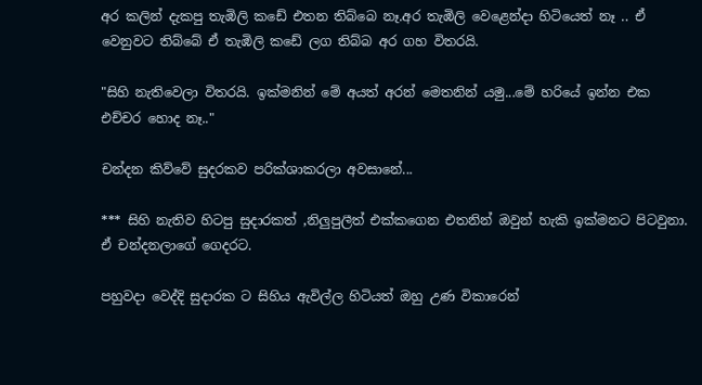අර කලින් දැකපු තැඹිලි කඩේ එතන තිබ්බෙ නෑ.අර තැඹිලි වෙළෙන්දා හිටියෙත් නෑ .. ඒ වෙනුවට තිබ්බේ ඒ තැඹිලි කඩේ ලග තිබ්බ අර ගහ විතරයි.

"සිහි නැතිවෙලා විතරයි. ඉක්මනින් මේ අයත් අරන් මෙතනින් යමු...මේ හරියේ ඉන්න එක එච්චර හොද නෑ.."

චන්දන කිව්වේ සුදරකව පරික්ශාකරලා අවසානේ...

*** සිහි නැතිව හිටපු සුදාරකත් ,නිලුපුලීත් එක්කගෙන එතනින් ඔවුන් හැකි ඉක්මනට පිටවුනා. ඒ චන්දනලාගේ ගෙදරට.

පහුවදා වෙද්දි සුදාරක ට සිහිය ඇවිල්ල හිටියත් ඔහු උණ විකාරෙන්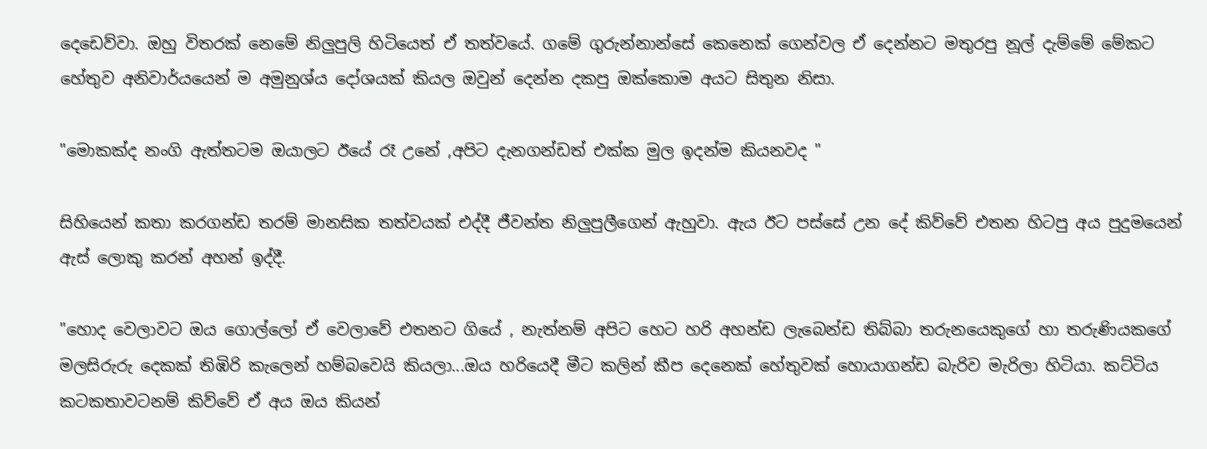දෙඩෙව්වා. ඔහු විතරක් නෙමේ නිලුපුලි හිටියෙත් ඒ තත්වයේ. ගමේ ගුරුන්නාන්සේ කෙනෙක් ගෙන්වල ඒ දෙන්නට මතුරපු නූල් දැම්මේ මේකට හේතුව අනිවාර්යයෙන් ම අමුනුශ්ය දෝශයක් කියල ඔවුන් දෙන්න දකපු ඔක්කොම අයට සිතුන නිසා.

"මොකක්ද නංගි ඇත්තටම ඔයාලට ඊයේ රෑ උනේ ,අපිට දැනගන්ඩත් එක්ක මුල ඉදන්ම කියනවද "

සිහියෙන් කතා කරගන්ඩ තරම් මානසික තත්වයක් එද්දී ජීවන්ත නිලුපුලීගෙන් ඇහුවා. ඇය ඊට පස්සේ උන දේ කිව්වේ එතන හිටපු අය පුදුමයෙන් ඇස් ලොකු කරන් අහන් ඉද්දී.

"හොද වෙලාවට ඔය ගොල්ලෝ ඒ වෙලාවේ එතනට ගියේ , නැත්නම් අපිට හෙට හරි අහන්ඩ ලැබෙන්ඩ තිබ්බා තරුනයෙකුගේ හා තරුණියකගේ මලසිරුරු දෙකක් තිඹිරි කැලෙන් හම්බවෙයි කියලා...ඔය හරියෙදී මීට කලින් කීප දෙනෙක් හේතුවක් හොයාගන්ඩ බැරිව මැරිලා හිටියා. කට්ටිය කටකතාවටනම් කිව්වේ ඒ අය ඔය කියන්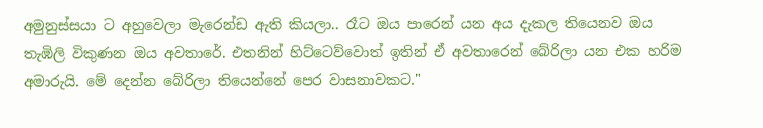අමුනුස්සයා ට අහුවෙලා මැරෙන්ඩ ඇති කියලා.. රෑට ඔය පාරෙන් යන අය දැකල තියෙනව ඔය තැඹිලි විකුණන ඔය අවතාරේ. එතනින් හිට්ටෙව්වොත් ඉතින් ඒ අවතාරෙන් බේරිලා යන එක හරිම අමාරුයි. මේ දෙන්න බේරිලා තියෙන්නේ පෙර වාසනාවකට."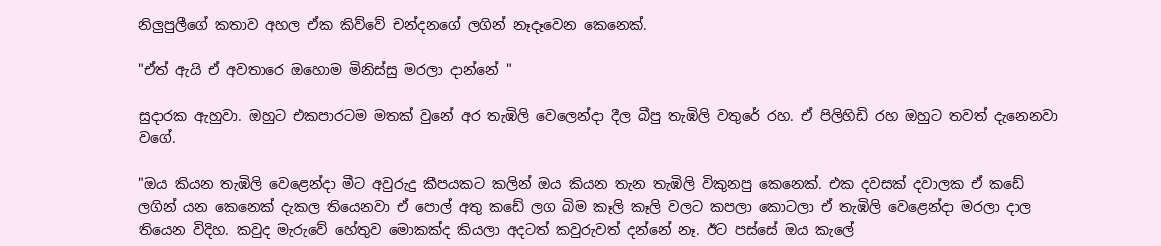නිලුපුලීගේ කතාව අහල ඒක කිව්වේ චන්දනගේ ලගින් නෑදෑවෙන කෙනෙක්.

"ඒත් ඇයි ඒ අවතාරෙ ඔහොම මිනිස්සු මරලා දාන්නේ "

සුදාරක ඇහුවා. ඔහුට එකපාරටම මතක් වුනේ අර තැඹිලි වෙලෙන්දා දීල බීපු තැඹිලි වතුරේ රහ. ඒ පිලිහිඩි රහ ඔහුට තවත් දැනෙනවා වගේ.

"ඔය කියන තැඹිලි වෙළෙන්දා මීට අවුරුදු කීපයකට කලින් ඔය කියන තැන තැඹිලි විකුනපු කෙනෙක්. එක දවසක් දවාලක ඒ කඩේ ලගින් යන කෙනෙක් දැකල තියෙනවා ඒ පොල් අතු කඩේ ලග බිම කෑලි කෑලි වලට කපලා කොටලා ඒ තැඹිලි වෙළෙන්දා මරලා දාල තියෙන විදිහ. කවුද මැරුවේ හේතුව මොකක්ද කියලා අදටත් කවුරුවත් දන්නේ නෑ. ඊට පස්සේ ඔය කැලේ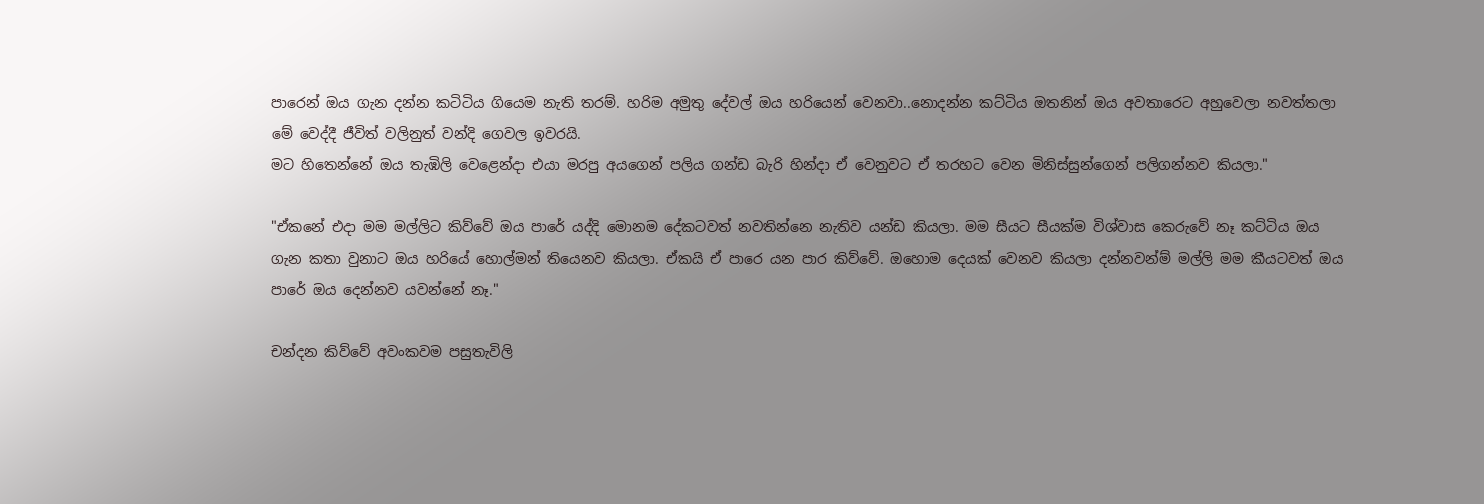පාරෙන් ඔය ගැන දන්න කටිටිය ගියෙම නැති තරම්. හරිම අමුතු දේවල් ඔය හරියෙන් වෙනවා..නොදන්න කට්ටිය ඔතනින් ඔය අවතාරෙට අහුවෙලා නවත්තලා මේ වෙද්දී ජීවිත් වලිනුත් වන්දි ගෙවල ඉවරයි.
මට හිතෙන්නේ ඔය තැඹිලි වෙළෙන්දා එයා මරපු අයගෙන් පලිය ගන්ඩ බැරි හින්දා ඒ වෙනුවට ඒ තරහට වෙන මිනිස්සුන්ගෙන් පලිගන්නව කියලා."

"ඒකනේ එදා මම මල්ලිට කිව්වේ ඔය පාරේ යද්දි මොනම දේකටවත් නවතින්නෙ නැතිව යන්ඩ කියලා. මම සීයට සීයක්ම විශ්වාස කෙරුවේ නෑ කට්ටිය ඔය ගැන කතා වුනාට ඔය හරියේ හොල්මන් තියෙනව කියලා. ඒකයි ඒ පාරෙ යන පාර කිව්වේ. ඔහොම දෙයක් වෙනව කියලා දන්නවන්ම් මල්ලි මම කීයටවත් ඔය පාරේ ඔය දෙන්නව යවන්නේ නෑ."

චන්දන කිව්වේ අවංකවම පසුතැවිලි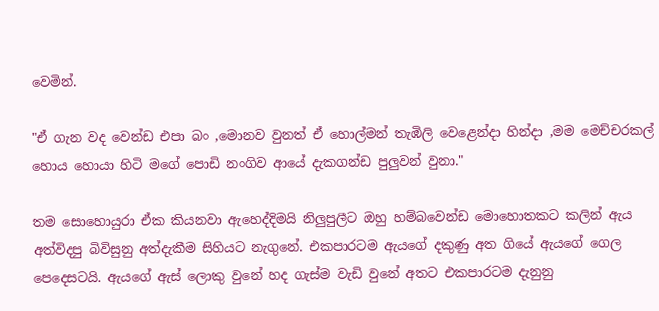වෙමින්.

"ඒ ගැන වද වෙන්ඩ එපා බං ,මොනව වුනත් ඒ හොල්මන් තැඹිලි වෙළෙන්දා හින්දා ,මම මෙච්චරකල් හොය හොයා හිටි මගේ පොඩි නංගිව ආයේ දැකගන්ඩ පුලුවන් වුනා."

තම සොහොයුරා ඒක කියනවා ඇහෙද්දිමයි නිලුපුලීට ඔහු හම්බවෙන්ඩ මොහොතකට කලින් ඇය අත්විදපු බිවිසුනු අත්දැකීම සිහියට නැගුනේ. එකපාරටම ඇයගේ දකුණු අත ගියේ ඇයගේ ගෙල පෙදෙසටයි. ඇයගේ ඇස් ලොකු වුනේ හද ගැස්ම වැඩි වුනේ අතට එකපාරටම දැනුනු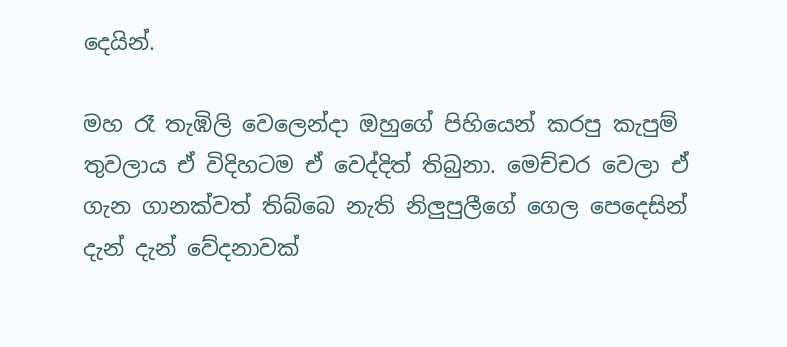දෙයින්.

මහ රෑ තැඹිලි වෙලෙන්දා ඔහුගේ පිහියෙන් කරපු කැපුම් තුවලාය ඒ විදිහටම ඒ වෙද්දිත් තිබුනා. මෙච්චර වෙලා ඒ ගැන ගානක්වත් තිබ්බෙ නැති නිලුපුලීගේ ගෙල පෙදෙසින් දැන් දැන් වේදනාවක්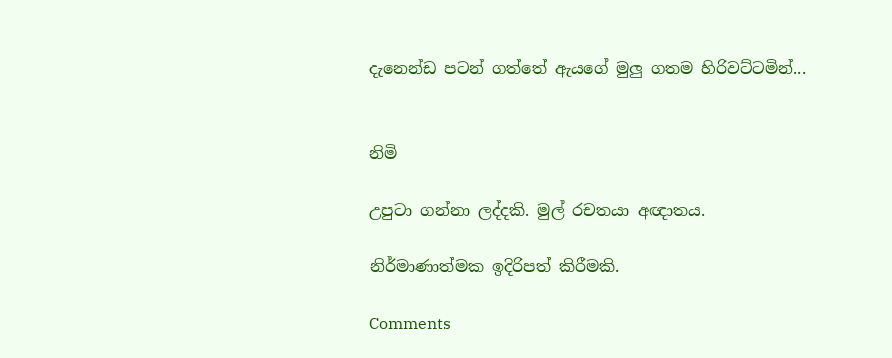දැනෙන්ඩ පටන් ගත්තේ ඇයගේ මුලු ගතම හිරිවට්ටමින්...


නිමි

උපුටා ගන්නා ලද්දකි. මුල් රචතයා අඥාතය.

නිර්මාණාත්මක ඉදිරිපත් කිරීමකි.

Comments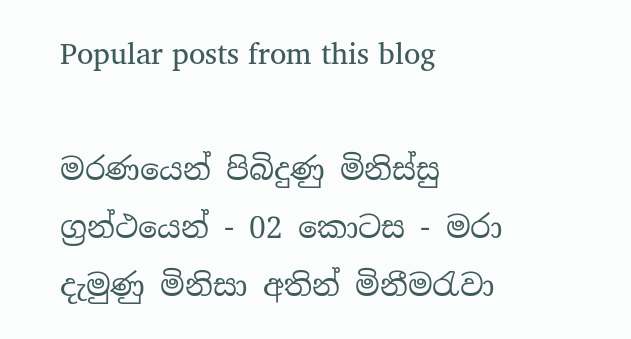Popular posts from this blog

මරණයෙන් පිබිදුණු මිනිස්සු ග්‍රන්ථයෙන් - 02 කොටස - මරා දැමුණු මිනිසා අතින් මිනීමරැවා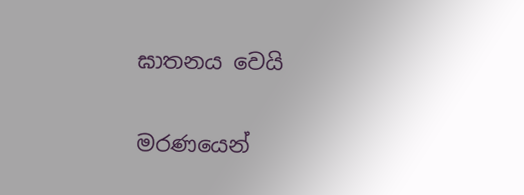ඝාතනය වෙයි

මරණයෙන්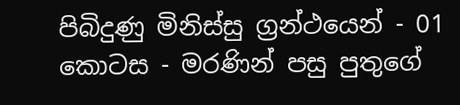පිබිදුණු මිනිස්සු ග්‍රන්ථයෙන් - 01 කොටස - මරණින් පසු පුතුගේ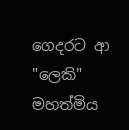ගෙදරට ආ "ලෙකි" මහත්මිය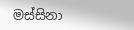මස්සිනා